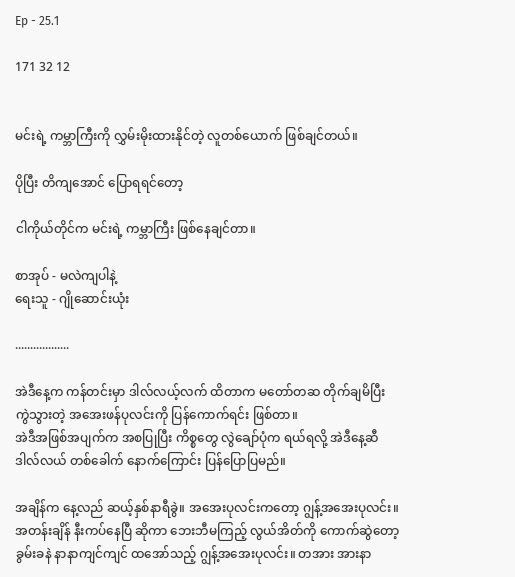Ep - 25.1

171 32 12


မင်းရဲ့ ကမ္ဘာကြီးကို လွှမ်းမိုးထားနိုင်တဲ့ လူတစ်ယောက် ဖြစ်ချင်တယ်။

ပိုပြီး တိကျအောင် ပြောရရင်တော့

ငါကိုယ်တိုင်က မင်းရဲ့ ကမ္ဘာကြီး ဖြစ်နေချင်တာ။

စာအုပ် - မလဲကျပါနဲ့
ရေးသူ - ဂျိုဆောင်းယုံး

..................

အဲဒီနေ့က ကန်တင်းမှာ ဒါလ်လယ့်လက် ထိတာက မတော်တဆ တိုက်ချမိပြီး ကွဲသွားတဲ့ အအေးဖန်ပုလင်းကို ပြန်ကောက်ရင်း ဖြစ်တာ။
အဲဒီအဖြစ်အပျက်က အစပြုပြီး ကိစ္စတွေ လွဲချော်ပုံက ရယ်ရလို့ အဲဒီနေ့ဆီ ဒါလ်လယ် တစ်ခေါက် နောက်ကြောင်း ပြန်ပြောပြမည်။

အချိန်က နေ့လည် ဆယ့်နှစ်နာရီခွဲ။ အအေးပုလင်းကတော့ ဂျွန့်အအေးပုလင်း။ အတန်းချိန် နီးကပ်နေပြီ ဆိုကာ ဘေးဘီမကြည့် လွယ်အိတ်ကို ကောက်ဆွဲတော့ ခွမ်းခနဲ နာနာကျင်ကျင် ထအော်သည့် ဂျွန့်အအေးပုလင်း။ တအား အားနာ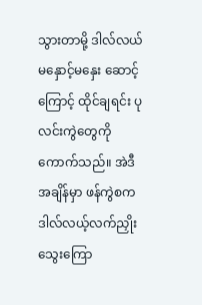သွားတာမို့ ဒါလ်လယ် မနှောင့်မနှေး ဆောင့်ကြောင့် ထိုင်ချရင်း ပုလင်းကွဲတွေကို ကောက်သည်။ အဲဒီအချိန်မှာ ဖန်ကွဲစက ဒါလ်လယ့်လက်ညှိုးသွေးကြော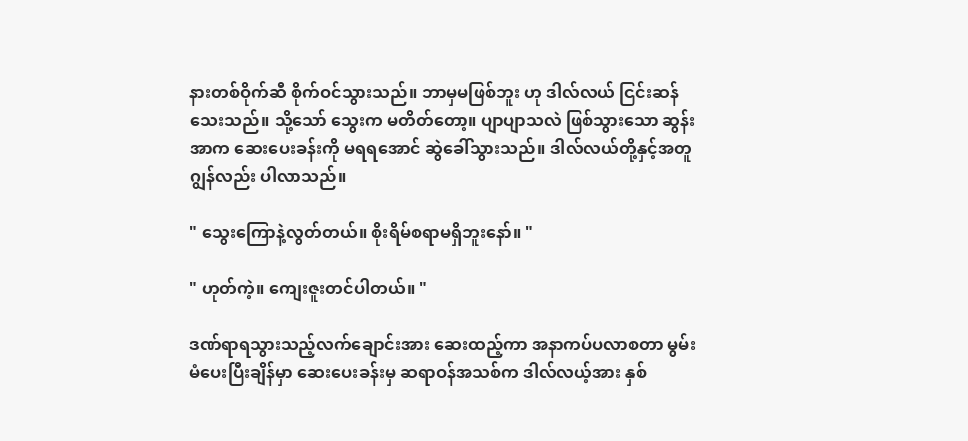နားတစ်ဝိုက်ဆီ စိုက်ဝင်သွားသည်။ ဘာမှမဖြစ်ဘူး ဟု ဒါလ်လယ် ငြင်းဆန်သေးသည်။ သို့သော် သွေးက မတိတ်တော့။ ပျာပျာသလဲ ဖြစ်သွားသော ဆွန်းအာက ဆေးပေးခန်းကို မရရအောင် ဆွဲခေါ်သွားသည်။ ဒါလ်လယ်တို့နှင့်အတူ ဂျွန်လည်း ပါလာသည်။

" သွေးကြောနဲ့လွတ်တယ်။ စိုးရိမ်စရာမရှိဘူးနော်။ "

" ဟုတ်ကဲ့။ ကျေးဇူးတင်ပါတယ်။ "

ဒဏ်ရာရသွားသည့်လက်ချောင်းအား ဆေးထည့်ကာ အနာကပ်ပလာစတာ မွမ်းမံပေးပြီးချိန်မှာ ဆေးပေးခန်းမှ ဆရာဝန်အသစ်က ဒါလ်လယ့်အား နှစ်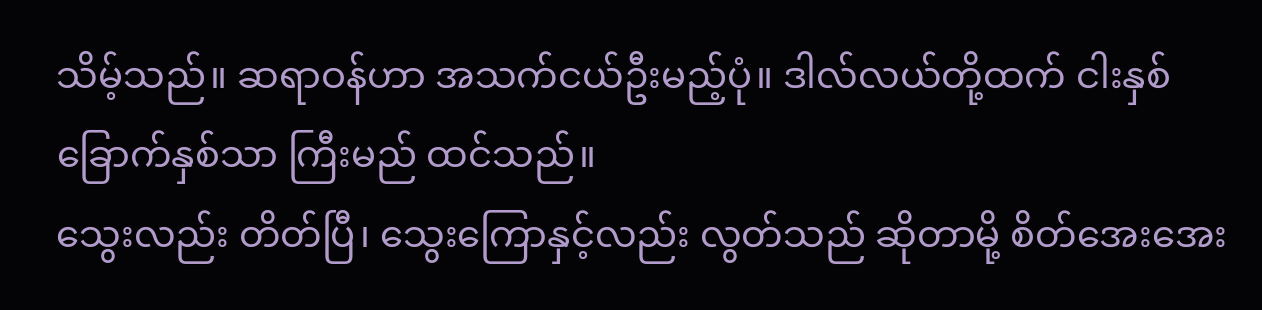သိမ့်သည်။ ဆရာဝန်ဟာ အသက်ငယ်ဦးမည့်ပုံ။ ဒါလ်လယ်တို့ထက် ငါးနှစ်ခြောက်နှစ်သာ ကြီးမည် ထင်သည်။
သွေးလည်း တိတ်ပြီ၊ သွေးကြောနှင့်လည်း လွတ်သည် ဆိုတာမို့ စိတ်အေးအေး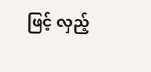ဖြင့် လှည့်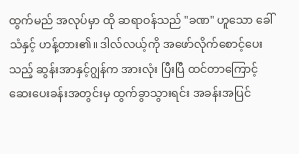ထွက်မည် အလုပ်မှာ ထို ဆရာဝန်သည် "ခဏ" ဟူသော ခေါ်သံနှင့် ဟန့်တား၏။ ဒါလ်လယ့်ကို အဖော်လိုက်စောင့်ပေးသည့် ဆွန်းအာနှင့်ဂျွန်က အားလုံး ပြီးပြီ ထင်တာကြောင့် ဆေးပေးခန်းအတွင်းမှ ထွက်ခွာသွားရင်း အခန်းအပြင်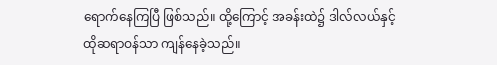ရောက်နေကြပြီ ဖြစ်သည်။ ထို့ကြောင့် အခန်းထဲ၌ ဒါလ်လယ်နှင့် ထိုဆရာဝန်သာ ကျန်နေခဲ့သည်။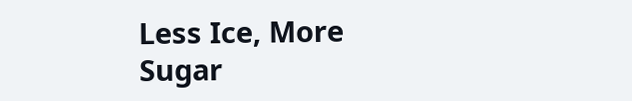Less Ice, More Sugar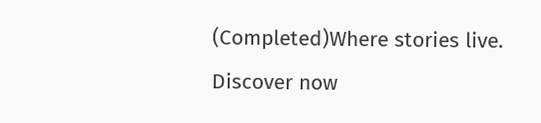(Completed)Where stories live. Discover now